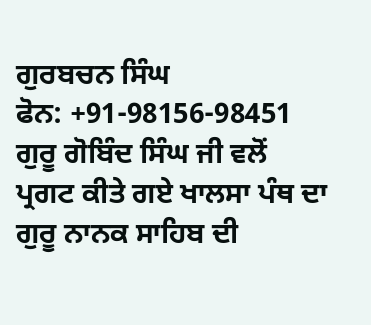ਗੁਰਬਚਨ ਸਿੰਘ
ਫੋਨ: +91-98156-98451
ਗੁਰੂ ਗੋਬਿੰਦ ਸਿੰਘ ਜੀ ਵਲੋਂ ਪ੍ਰਗਟ ਕੀਤੇ ਗਏ ਖਾਲਸਾ ਪੰਥ ਦਾ ਗੁਰੂ ਨਾਨਕ ਸਾਹਿਬ ਦੀ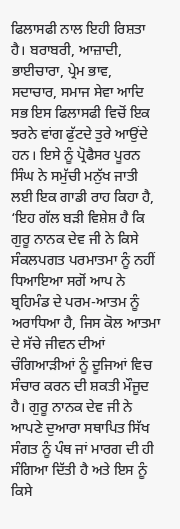ਫਿਲਾਸਫੀ ਨਾਲ ਇਹੀ ਰਿਸ਼ਤਾ ਹੈ। ਬਰਾਬਰੀ, ਆਜ਼ਾਦੀ, ਭਾਈਚਾਰਾ, ਪ੍ਰੇਮ ਭਾਵ, ਸਦਾਚਾਰ, ਸਮਾਜ ਸੇਵਾ ਆਦਿ ਸਭ ਇਸ ਫਿਲਾਸਫੀ ਵਿਚੋਂ ਇਕ ਝਰਨੇ ਵਾਂਗ ਫੁੱਟਦੇ ਤੁਰੇ ਆਉਂਦੇ ਹਨ। ਇਸੇ ਨੂੰ ਪ੍ਰੋਫੈਸਰ ਪੂਰਨ ਸਿੰਘ ਨੇ ਸਮੁੱਚੀ ਮਨੁੱਖ ਜਾਤੀ ਲਈ ਇਕ ਗਾਡੀ ਰਾਹ ਕਿਹਾ ਹੈ, ‘ਇਹ ਗੱਲ ਬੜੀ ਵਿਸ਼ੇਸ਼ ਹੈ ਕਿ ਗੁਰੂ ਨਾਨਕ ਦੇਵ ਜੀ ਨੇ ਕਿਸੇ ਸੰਕਲਪਗਤ ਪਰਮਾਤਮਾ ਨੂੰ ਨਹੀਂ ਧਿਆਇਆ ਸਗੋਂ ਆਪ ਨੇ ਬ੍ਰਹਿਮੰਡ ਦੇ ਪਰਮ-ਆਤਮ ਨੂੰ ਅਰਾਧਿਆ ਹੈ, ਜਿਸ ਕੋਲ ਆਤਮਾ ਦੇ ਸੱਚੇ ਜੀਵਨ ਦੀਆਂ ਚੰਗਿਆੜੀਆਂ ਨੂੰ ਦੂਜਿਆਂ ਵਿਚ ਸੰਚਾਰ ਕਰਨ ਦੀ ਸ਼ਕਤੀ ਮੌਜੂਦ ਹੈ। ਗੁਰੂ ਨਾਨਕ ਦੇਵ ਜੀ ਨੇ ਆਪਣੇ ਦੁਆਰਾ ਸਥਾਪਿਤ ਸਿੱਖ ਸੰਗਤ ਨੂੰ ਪੰਥ ਜਾਂ ਮਾਰਗ ਦੀ ਹੀ ਸੰਗਿਆ ਦਿੱਤੀ ਹੈ ਅਤੇ ਇਸ ਨੂੰ ਕਿਸੇ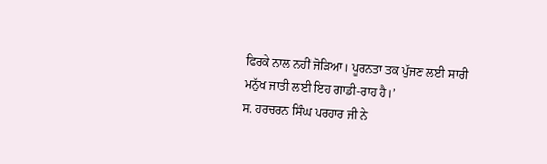ਫਿਰਕੇ ਨਾਲ ਨਹੀਂ ਜੋੜਿਆ। ਪੂਰਨਤਾ ਤਕ ਪੁੱਜਣ ਲਈ ਸਾਰੀ ਮਨੁੱਖ ਜਾਤੀ ਲਈ ਇਹ ਗਾਡੀ-ਰਾਹ ਹੈ।’
ਸ. ਹਰਚਰਨ ਸਿੰਘ ਪਰਹਾਰ ਜੀ ਨੇ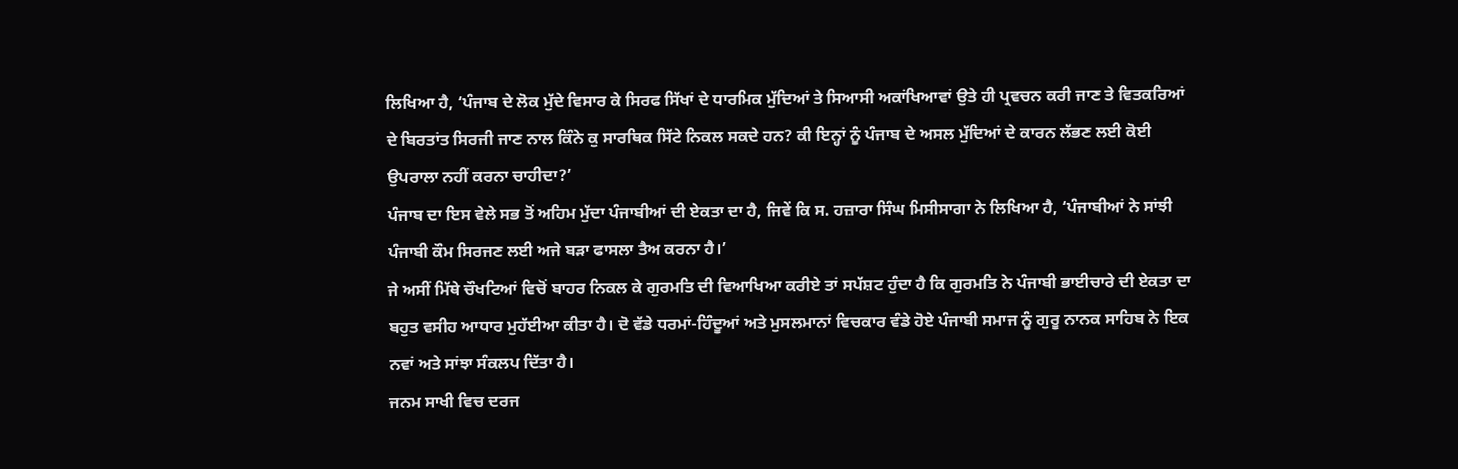ਲਿਖਿਆ ਹੈ, ‘ਪੰਜਾਬ ਦੇ ਲੋਕ ਮੁੱਦੇ ਵਿਸਾਰ ਕੇ ਸਿਰਫ ਸਿੱਖਾਂ ਦੇ ਧਾਰਮਿਕ ਮੁੱਦਿਆਂ ਤੇ ਸਿਆਸੀ ਅਕਾਂਖਿਆਵਾਂ ਉਤੇ ਹੀ ਪ੍ਰਵਚਨ ਕਰੀ ਜਾਣ ਤੇ ਵਿਤਕਰਿਆਂ ਦੇ ਬਿਰਤਾਂਤ ਸਿਰਜੀ ਜਾਣ ਨਾਲ ਕਿੰਨੇ ਕੁ ਸਾਰਥਿਕ ਸਿੱਟੇ ਨਿਕਲ ਸਕਦੇ ਹਨ? ਕੀ ਇਨ੍ਹਾਂ ਨੂੰ ਪੰਜਾਬ ਦੇ ਅਸਲ ਮੁੱਦਿਆਂ ਦੇ ਕਾਰਨ ਲੱਭਣ ਲਈ ਕੋਈ ਉਪਰਾਲਾ ਨਹੀਂ ਕਰਨਾ ਚਾਹੀਦਾ?’
ਪੰਜਾਬ ਦਾ ਇਸ ਵੇਲੇ ਸਭ ਤੋਂ ਅਹਿਮ ਮੁੱਦਾ ਪੰਜਾਬੀਆਂ ਦੀ ਏਕਤਾ ਦਾ ਹੈ, ਜਿਵੇਂ ਕਿ ਸ. ਹਜ਼ਾਰਾ ਸਿੰਘ ਮਿਸੀਸਾਗਾ ਨੇ ਲਿਖਿਆ ਹੈ, ‘ਪੰਜਾਬੀਆਂ ਨੇ ਸਾਂਝੀ ਪੰਜਾਬੀ ਕੌਮ ਸਿਰਜਣ ਲਈ ਅਜੇ ਬੜਾ ਫਾਸਲਾ ਤੈਅ ਕਰਨਾ ਹੈ।’
ਜੇ ਅਸੀਂ ਮਿੱਥੇ ਚੌਖਟਿਆਂ ਵਿਚੋਂ ਬਾਹਰ ਨਿਕਲ ਕੇ ਗੁਰਮਤਿ ਦੀ ਵਿਆਖਿਆ ਕਰੀਏ ਤਾਂ ਸਪੱਸ਼ਟ ਹੁੰਦਾ ਹੈ ਕਿ ਗੁਰਮਤਿ ਨੇ ਪੰਜਾਬੀ ਭਾਈਚਾਰੇ ਦੀ ਏਕਤਾ ਦਾ ਬਹੁਤ ਵਸੀਹ ਆਧਾਰ ਮੁਹੱਈਆ ਕੀਤਾ ਹੈ। ਦੋ ਵੱਡੇ ਧਰਮਾਂ-ਹਿੰਦੂਆਂ ਅਤੇ ਮੁਸਲਮਾਨਾਂ ਵਿਚਕਾਰ ਵੰਡੇ ਹੋਏ ਪੰਜਾਬੀ ਸਮਾਜ ਨੂੰ ਗੁਰੂ ਨਾਨਕ ਸਾਹਿਬ ਨੇ ਇਕ ਨਵਾਂ ਅਤੇ ਸਾਂਝਾ ਸੰਕਲਪ ਦਿੱਤਾ ਹੈ।
ਜਨਮ ਸਾਖੀ ਵਿਚ ਦਰਜ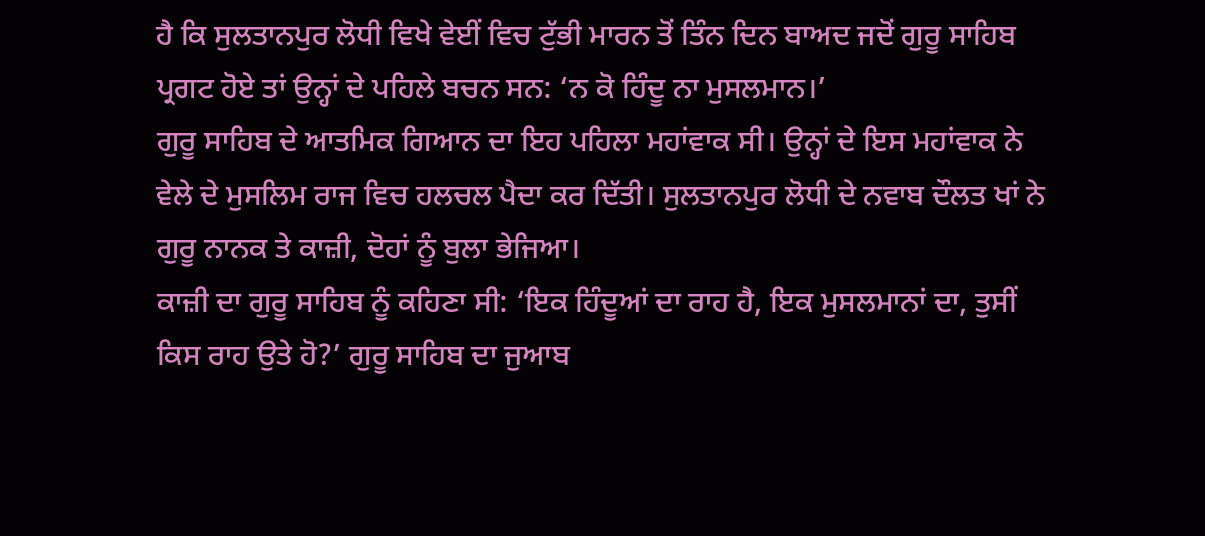ਹੈ ਕਿ ਸੁਲਤਾਨਪੁਰ ਲੋਧੀ ਵਿਖੇ ਵੇਈਂ ਵਿਚ ਟੁੱਭੀ ਮਾਰਨ ਤੋਂ ਤਿੰਨ ਦਿਨ ਬਾਅਦ ਜਦੋਂ ਗੁਰੂ ਸਾਹਿਬ ਪ੍ਰਗਟ ਹੋਏ ਤਾਂ ਉਨ੍ਹਾਂ ਦੇ ਪਹਿਲੇ ਬਚਨ ਸਨ: ‘ਨ ਕੋ ਹਿੰਦੂ ਨਾ ਮੁਸਲਮਾਨ।’
ਗੁਰੂ ਸਾਹਿਬ ਦੇ ਆਤਮਿਕ ਗਿਆਨ ਦਾ ਇਹ ਪਹਿਲਾ ਮਹਾਂਵਾਕ ਸੀ। ਉਨ੍ਹਾਂ ਦੇ ਇਸ ਮਹਾਂਵਾਕ ਨੇ ਵੇਲੇ ਦੇ ਮੁਸਲਿਮ ਰਾਜ ਵਿਚ ਹਲਚਲ ਪੈਦਾ ਕਰ ਦਿੱਤੀ। ਸੁਲਤਾਨਪੁਰ ਲੋਧੀ ਦੇ ਨਵਾਬ ਦੌਲਤ ਖਾਂ ਨੇ ਗੁਰੂ ਨਾਨਕ ਤੇ ਕਾਜ਼ੀ, ਦੋਹਾਂ ਨੂੰ ਬੁਲਾ ਭੇਜਿਆ।
ਕਾਜ਼ੀ ਦਾ ਗੁਰੂ ਸਾਹਿਬ ਨੂੰ ਕਹਿਣਾ ਸੀ: ‘ਇਕ ਹਿੰਦੂਆਂ ਦਾ ਰਾਹ ਹੈ, ਇਕ ਮੁਸਲਮਾਨਾਂ ਦਾ, ਤੁਸੀਂ ਕਿਸ ਰਾਹ ਉਤੇ ਹੋ?’ ਗੁਰੂ ਸਾਹਿਬ ਦਾ ਜੁਆਬ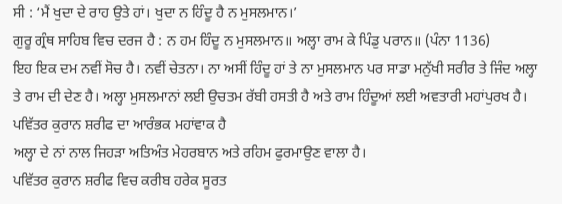ਸੀ : ‘ਮੈਂ ਖੁਦਾ ਦੇ ਰਾਹ ਉਤੇ ਹਾਂ। ਖੁਦਾ ਨ ਹਿੰਦੂ ਹੈ ਨ ਮੁਸਲਮਾਨ।’
ਗੁਰੂ ਗ੍ਰੰਥ ਸਾਹਿਬ ਵਿਚ ਦਰਜ ਹੈ : ਨ ਹਮ ਹਿੰਦੂ ਨ ਮੁਸਲਮਾਨ॥ ਅਲ੍ਹਾ ਰਾਮ ਕੇ ਪਿੰਡੁ ਪਰਾਨ॥ (ਪੰਨਾ 1136)
ਇਹ ਇਕ ਦਮ ਨਵੀਂ ਸੋਚ ਹੈ। ਨਵੀਂ ਚੇਤਨਾ। ਨਾ ਅਸੀਂ ਹਿੰਦੂ ਹਾਂ ਤੇ ਨਾ ਮੁਸਲਮਾਨ ਪਰ ਸਾਡਾ ਮਨੁੱਖੀ ਸਰੀਰ ਤੇ ਜਿੰਦ ਅਲ੍ਹਾ ਤੇ ਰਾਮ ਦੀ ਦੇਣ ਹੈ। ਅਲ੍ਹਾ ਮੁਸਲਮਾਨਾਂ ਲਈ ਉਚਤਮ ਰੱਬੀ ਹਸਤੀ ਹੈ ਅਤੇ ਰਾਮ ਹਿੰਦੂਆਂ ਲਈ ਅਵਤਾਰੀ ਮਹਾਂਪੁਰਖ ਹੈ।
ਪਵਿੱਤਰ ਕੁਰਾਨ ਸ਼ਰੀਫ ਦਾ ਆਰੰਭਕ ਮਹਾਂਵਾਕ ਹੈ
ਅਲ੍ਹਾ ਦੇ ਨਾਂ ਨਾਲ ਜਿਹੜਾ ਅਤਿਅੰਤ ਮੇਹਰਬਾਨ ਅਤੇ ਰਹਿਮ ਫੁਰਮਾਉਣ ਵਾਲਾ ਹੈ।
ਪਵਿੱਤਰ ਕੁਰਾਨ ਸ਼ਰੀਫ ਵਿਚ ਕਰੀਬ ਹਰੇਕ ਸੂਰਤ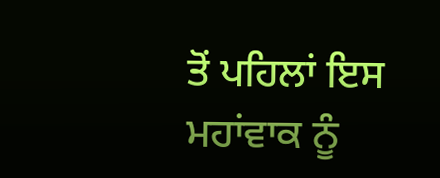ਤੋਂ ਪਹਿਲਾਂ ਇਸ ਮਹਾਂਵਾਕ ਨੂੰ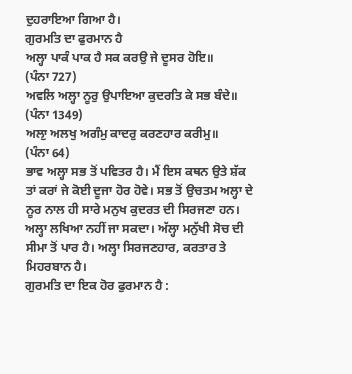ਦੁਹਰਾਇਆ ਗਿਆ ਹੈ।
ਗੁਰਮਤਿ ਦਾ ਫੁਰਮਾਨ ਹੈ
ਅਲ੍ਹਾ ਪਾਕੰ ਪਾਕ ਹੈ ਸਕ ਕਰਉ ਜੇ ਦੂਸਰ ਹੋਇ॥
(ਪੰਨਾ 727)
ਅਵਲਿ ਅਲ੍ਹਾ ਨੂਰੁ ਉਪਾਇਆ ਕੁਦਰਤਿ ਕੇ ਸਭ ਬੰਦੇ॥
(ਪੰਨਾ 1349)
ਅਲਾੁ ਅਲਖੁ ਅਗੰਮੁ ਕਾਦਰੁ ਕਰਣਹਾਰ ਕਰੀਮੁ॥
(ਪੰਨਾ 64)
ਭਾਵ ਅਲ੍ਹਾ ਸਭ ਤੋਂ ਪਵਿਤਰ ਹੈ। ਮੈਂ ਇਸ ਕਥਨ ਉਤੇ ਸ਼ੱਕ ਤਾਂ ਕਰਾਂ ਜੇ ਕੋਈ ਦੂਜਾ ਹੋਰ ਹੋਵੇ। ਸਭ ਤੋਂ ਉਚਤਮ ਅਲ੍ਹਾ ਦੇ ਨੂਰ ਨਾਲ ਹੀ ਸਾਰੇ ਮਨੁਖ ਕੁਦਰਤ ਦੀ ਸਿਰਜਣਾ ਹਨ। ਅਲ੍ਹਾ ਲਖਿਆ ਨਹੀਂ ਜਾ ਸਕਦਾ। ਅੱਲ੍ਹਾ ਮਨੁੱਖੀ ਸੋਚ ਦੀ ਸੀਮਾ ਤੋਂ ਪਾਰ ਹੈ। ਅਲ੍ਹਾ ਸਿਰਜਣਹਾਰ, ਕਰਤਾਰ ਤੇ ਮਿਹਰਬਾਨ ਹੈ।
ਗੁਰਮਤਿ ਦਾ ਇਕ ਹੋਰ ਫੁਰਮਾਨ ਹੈ :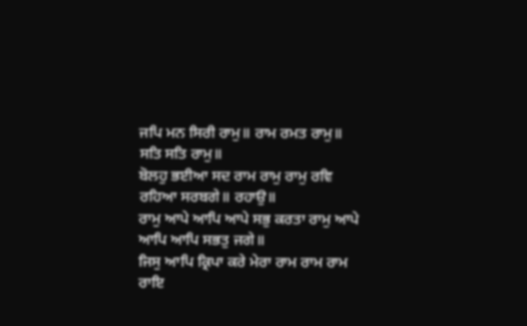ਜਪਿ ਮਨ ਸਿਰੀ ਰਾਮੁ॥ ਰਾਮ ਰਮਤ ਰਾਮੁ॥ ਸਤਿ ਸਤਿ ਰਾਮੁ॥
ਬੋਲਹੁ ਭਈਆ ਸਦ ਰਾਮ ਰਾਮੁ ਰਾਮੁ ਰਵਿ ਰਹਿਆ ਸਰਬਗੇ॥ ਰਹਾਉ॥
ਰਾਮੁ ਆਪੇ ਆਪਿ ਆਪੇ ਸਭੁ ਕਰਤਾ ਰਾਮੁ ਆਪੇ ਆਪਿ ਆਪਿ ਸਭਤੁ ਜਗੇ॥
ਜਿਸੁ ਆਪਿ ਕ੍ਰਿਪਾ ਕਰੇ ਮੇਰਾ ਰਾਮ ਰਾਮ ਰਾਮ ਰਾਇ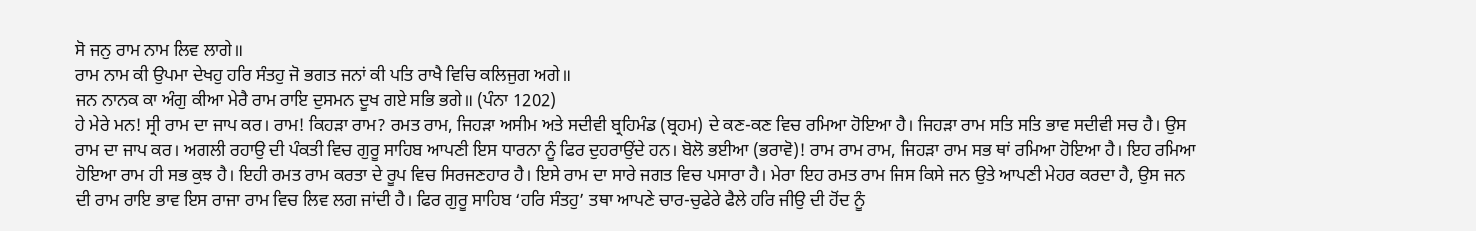ਸੋ ਜਨੁ ਰਾਮ ਨਾਮ ਲਿਵ ਲਾਗੇ॥
ਰਾਮ ਨਾਮ ਕੀ ਉਪਮਾ ਦੇਖਹੁ ਹਰਿ ਸੰਤਹੁ ਜੋ ਭਗਤ ਜਨਾਂ ਕੀ ਪਤਿ ਰਾਖੈ ਵਿਚਿ ਕਲਿਜੁਗ ਅਗੇ॥
ਜਨ ਨਾਨਕ ਕਾ ਅੰਗੁ ਕੀਆ ਮੇਰੈ ਰਾਮ ਰਾਇ ਦੁਸਮਨ ਦੂਖ ਗਏ ਸਭਿ ਭਗੇ॥ (ਪੰਨਾ 1202)
ਹੇ ਮੇਰੇ ਮਨ! ਸ੍ਰੀ ਰਾਮ ਦਾ ਜਾਪ ਕਰ। ਰਾਮ! ਕਿਹੜਾ ਰਾਮ? ਰਮਤ ਰਾਮ, ਜਿਹੜਾ ਅਸੀਮ ਅਤੇ ਸਦੀਵੀ ਬ੍ਰਹਿਮੰਡ (ਬ੍ਰਹਮ) ਦੇ ਕਣ-ਕਣ ਵਿਚ ਰਮਿਆ ਹੋਇਆ ਹੈ। ਜਿਹੜਾ ਰਾਮ ਸਤਿ ਸਤਿ ਭਾਵ ਸਦੀਵੀ ਸਚ ਹੈ। ਉਸ ਰਾਮ ਦਾ ਜਾਪ ਕਰ। ਅਗਲੀ ਰਹਾਉ ਦੀ ਪੰਕਤੀ ਵਿਚ ਗੁਰੂ ਸਾਹਿਬ ਆਪਣੀ ਇਸ ਧਾਰਨਾ ਨੂੰ ਫਿਰ ਦੁਹਰਾਉਂਦੇ ਹਨ। ਬੋਲੋ ਭਈਆ (ਭਰਾਵੋ)! ਰਾਮ ਰਾਮ ਰਾਮ, ਜਿਹੜਾ ਰਾਮ ਸਭ ਥਾਂ ਰਮਿਆ ਹੋਇਆ ਹੈ। ਇਹ ਰਮਿਆ ਹੋਇਆ ਰਾਮ ਹੀ ਸਭ ਕੁਝ ਹੈ। ਇਹੀ ਰਮਤ ਰਾਮ ਕਰਤਾ ਦੇ ਰੂਪ ਵਿਚ ਸਿਰਜਣਹਾਰ ਹੈ। ਇਸੇ ਰਾਮ ਦਾ ਸਾਰੇ ਜਗਤ ਵਿਚ ਪਸਾਰਾ ਹੈ। ਮੇਰਾ ਇਹ ਰਮਤ ਰਾਮ ਜਿਸ ਕਿਸੇ ਜਨ ਉਤੇ ਆਪਣੀ ਮੇਹਰ ਕਰਦਾ ਹੈ, ਉਸ ਜਨ ਦੀ ਰਾਮ ਰਾਇ ਭਾਵ ਇਸ ਰਾਜਾ ਰਾਮ ਵਿਚ ਲਿਵ ਲਗ ਜਾਂਦੀ ਹੈ। ਫਿਰ ਗੁਰੂ ਸਾਹਿਬ ‘ਹਰਿ ਸੰਤਹੁ’ ਤਥਾ ਆਪਣੇ ਚਾਰ-ਚੁਫੇਰੇ ਫੈਲੇ ਹਰਿ ਜੀਉ ਦੀ ਹੋਂਦ ਨੂੰ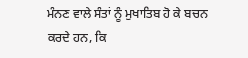ਮੰਨਣ ਵਾਲੇ ਸੰਤਾਂ ਨੂੰ ਮੁਖਾਤਿਬ ਹੋ ਕੇ ਬਚਨ ਕਰਦੇ ਹਨ, ਕਿ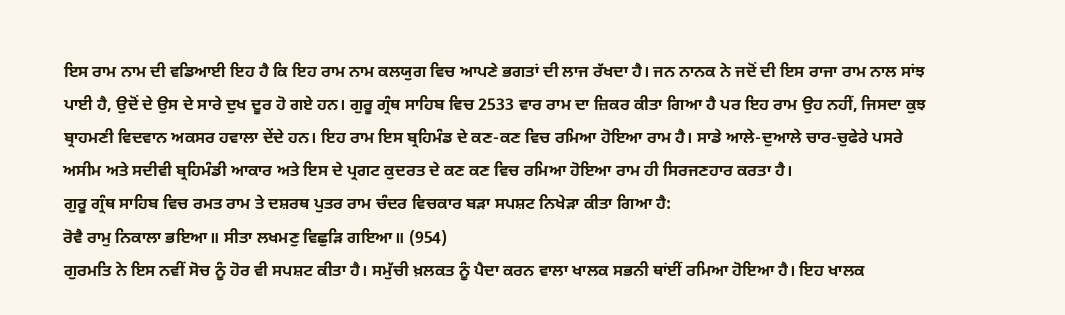ਇਸ ਰਾਮ ਨਾਮ ਦੀ ਵਡਿਆਈ ਇਹ ਹੈ ਕਿ ਇਹ ਰਾਮ ਨਾਮ ਕਲਯੁਗ ਵਿਚ ਆਪਣੇ ਭਗਤਾਂ ਦੀ ਲਾਜ ਰੱਖਦਾ ਹੈ। ਜਨ ਨਾਨਕ ਨੇ ਜਦੋਂ ਦੀ ਇਸ ਰਾਜਾ ਰਾਮ ਨਾਲ ਸਾਂਝ ਪਾਈ ਹੈ, ਉਦੋਂ ਦੇ ਉਸ ਦੇ ਸਾਰੇ ਦੁਖ ਦੂਰ ਹੋ ਗਏ ਹਨ। ਗੁਰੂ ਗ੍ਰੰਥ ਸਾਹਿਬ ਵਿਚ 2533 ਵਾਰ ਰਾਮ ਦਾ ਜ਼ਿਕਰ ਕੀਤਾ ਗਿਆ ਹੈ ਪਰ ਇਹ ਰਾਮ ਉਹ ਨਹੀਂ, ਜਿਸਦਾ ਕੁਝ ਬ੍ਰਾਹਮਣੀ ਵਿਦਵਾਨ ਅਕਸਰ ਹਵਾਲਾ ਦੇਂਦੇ ਹਨ। ਇਹ ਰਾਮ ਇਸ ਬ੍ਰਹਿਮੰਡ ਦੇ ਕਣ-ਕਣ ਵਿਚ ਰਮਿਆ ਹੋਇਆ ਰਾਮ ਹੈ। ਸਾਡੇ ਆਲੇ-ਦੁਆਲੇ ਚਾਰ-ਚੁਫੇਰੇ ਪਸਰੇ ਅਸੀਮ ਅਤੇ ਸਦੀਵੀ ਬ੍ਰਹਿਮੰਡੀ ਆਕਾਰ ਅਤੇ ਇਸ ਦੇ ਪ੍ਰਗਟ ਕੁਦਰਤ ਦੇ ਕਣ ਕਣ ਵਿਚ ਰਮਿਆ ਹੋਇਆ ਰਾਮ ਹੀ ਸਿਰਜਣਹਾਰ ਕਰਤਾ ਹੈ।
ਗੁਰੂ ਗ੍ਰੰਥ ਸਾਹਿਬ ਵਿਚ ਰਮਤ ਰਾਮ ਤੇ ਦਸ਼ਰਥ ਪੁਤਰ ਰਾਮ ਚੰਦਰ ਵਿਚਕਾਰ ਬੜਾ ਸਪਸ਼ਟ ਨਿਖੇੜਾ ਕੀਤਾ ਗਿਆ ਹੈ:
ਰੋਵੈ ਰਾਮੁ ਨਿਕਾਲਾ ਭਇਆ॥ ਸੀਤਾ ਲਖਮਣੁ ਵਿਛੁੜਿ ਗਇਆ॥ (954)
ਗੁਰਮਤਿ ਨੇ ਇਸ ਨਵੀਂ ਸੋਚ ਨੂੰ ਹੋਰ ਵੀ ਸਪਸ਼ਟ ਕੀਤਾ ਹੈ। ਸਮੁੱਚੀ ਖ਼ਲਕਤ ਨੂੰ ਪੈਦਾ ਕਰਨ ਵਾਲਾ ਖਾਲਕ ਸਭਨੀ ਥਾਂਈਂ ਰਮਿਆ ਹੋਇਆ ਹੈ। ਇਹ ਖਾਲਕ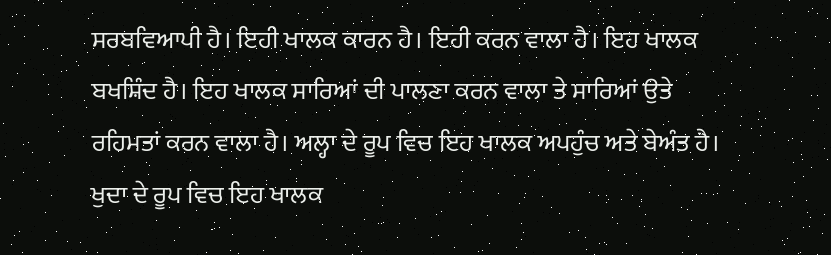ਸਰਬਵਿਆਪੀ ਹੈ। ਇਹੀ ਖਾਲਕ ਕਾਰਨ ਹੈ। ਇਹੀ ਕਰਨ ਵਾਲਾ ਹੈ। ਇਹ ਖਾਲਕ ਬਖਸ਼ਿੰਦ ਹੈ। ਇਹ ਖਾਲਕ ਸਾਰਿਆਂ ਦੀ ਪਾਲਣਾ ਕਰਨ ਵਾਲਾ ਤੇ ਸਾਰਿਆਂ ਉਤੇ ਰਹਿਮਤਾਂ ਕਰਨ ਵਾਲਾ ਹੈ। ਅਲ੍ਹਾ ਦੇ ਰੂਪ ਵਿਚ ਇਹ ਖਾਲਕ ਅਪਹੁੰਚ ਅਤੇ ਬੇਅੰਤ ਹੈ। ਖੁਦਾ ਦੇ ਰੂਪ ਵਿਚ ਇਹ ਖਾਲਕ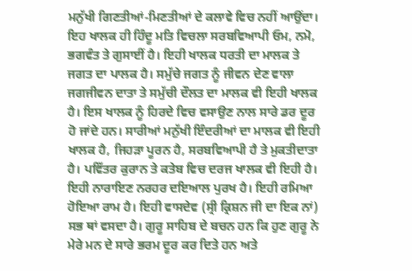ਮਨੁੱਖੀ ਗਿਣਤੀਆਂ-ਮਿਣਤੀਆਂ ਦੇ ਕਲਾਵੇ ਵਿਚ ਨਹੀਂ ਆਉਂਦਾ। ਇਹ ਖਾਲਕ ਹੀ ਹਿੰਦੂ ਮਤਿ ਵਿਚਲਾ ਸਰਬਵਿਆਪੀ ਓਮ, ਨਮੋ, ਭਗਵੰਤ ਤੇ ਗੁਸਾਈਂ ਹੈ। ਇਹੀ ਖਾਲਕ ਧਰਤੀ ਦਾ ਮਾਲਕ ਤੇ ਜਗਤ ਦਾ ਪਾਲਕ ਹੈ। ਸਮੁੱਚੇ ਜਗਤ ਨੂੰ ਜੀਵਨ ਦੇਣ ਵਾਲਾ ਜਗਜੀਵਨ ਦਾਤਾ ਤੇ ਸਮੁੱਚੀ ਦੌਲਤ ਦਾ ਮਾਲਕ ਵੀ ਇਹੀ ਖਾਲਕ ਹੈ। ਇਸ ਖਾਲਕ ਨੂੰ ਹਿਰਦੇ ਵਿਚ ਵਸਾਉਣ ਨਾਲ ਸਾਰੇ ਡਰ ਦੂਰ ਹੋ ਜਾਂਦੇ ਹਨ। ਸਾਰੀਆਂ ਮਨੁੱਖੀ ਇੰਦਰੀਆਂ ਦਾ ਮਾਲਕ ਵੀ ਇਹੀ ਖਾਲਕ ਹੈ, ਜਿਹੜਾ ਪੂਰਨ ਹੈ, ਸਰਬਵਿਆਪੀ ਹੈ ਤੇ ਮੁਕਤੀਦਾਤਾ ਹੈ। ਪਵਿੱਤਰ ਕੁਰਾਨ ਤੇ ਕਤੇਬ ਵਿਚ ਦਰਜ ਖਾਲਕ ਵੀ ਇਹੀ ਹੈ। ਇਹੀ ਨਾਰਾਇਣ ਨਰਹਰ ਦਇਆਲ ਪੁਰਖ ਹੈ। ਇਹੀ ਰਮਿਆ ਹੋਇਆ ਰਾਮ ਹੈ। ਇਹੀ ਵਾਸਦੇਵ (ਸ੍ਰੀ ਕ੍ਰਿਸ਼ਨ ਜੀ ਦਾ ਇਕ ਨਾਂ) ਸਭ ਥਾਂ ਵਸਦਾ ਹੈ। ਗੁਰੂ ਸਾਹਿਬ ਦੇ ਬਚਨ ਹਨ ਕਿ ਹੁਣ ਗੁਰੂ ਨੇ ਮੇਰੇ ਮਨ ਦੇ ਸਾਰੇ ਭਰਮ ਦੂਰ ਕਰ ਦਿਤੇ ਹਨ ਅਤੇ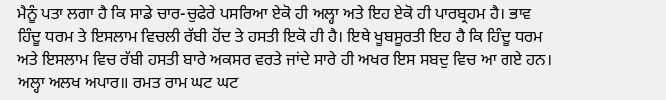ਮੈਨੂੰ ਪਤਾ ਲਗਾ ਹੈ ਕਿ ਸਾਡੇ ਚਾਰ-ਚੁਫੇਰੇ ਪਸਰਿਆ ਏਕੋ ਹੀ ਅਲ੍ਹਾ ਅਤੇ ਇਹ ਏਕੋ ਹੀ ਪਾਰਬ੍ਰਹਮ ਹੈ। ਭਾਵ ਹਿੰਦੂ ਧਰਮ ਤੇ ਇਸਲਾਮ ਵਿਚਲੀ ਰੱਬੀ ਹੋਂਦ ਤੇ ਹਸਤੀ ਇਕੋ ਹੀ ਹੈ। ਇਥੇ ਖੂਬਸੂਰਤੀ ਇਹ ਹੈ ਕਿ ਹਿੰਦੂ ਧਰਮ ਅਤੇ ਇਸਲਾਮ ਵਿਚ ਰੱਬੀ ਹਸਤੀ ਬਾਰੇ ਅਕਸਰ ਵਰਤੇ ਜਾਂਦੇ ਸਾਰੇ ਹੀ ਅਖਰ ਇਸ ਸਬਦੁ ਵਿਚ ਆ ਗਏ ਹਨ।
ਅਲ੍ਹਾ ਅਲਖ ਅਪਾਰ॥ ਰਮਤ ਰਾਮ ਘਟ ਘਟ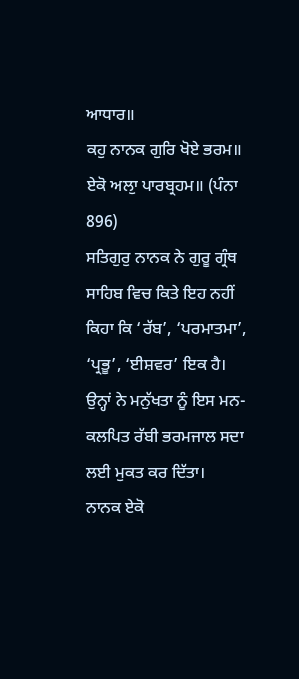ਆਧਾਰ॥
ਕਹੁ ਨਾਨਕ ਗੁਰਿ ਖੋਏ ਭਰਮ॥ ਏਕੋ ਅਲਾੁ ਪਾਰਬ੍ਰਹਮ॥ (ਪੰਨਾ 896)
ਸਤਿਗੁਰੁ ਨਾਨਕ ਨੇ ਗੁਰੂ ਗ੍ਰੰਥ ਸਾਹਿਬ ਵਿਚ ਕਿਤੇ ਇਹ ਨਹੀਂ ਕਿਹਾ ਕਿ ‘ਰੱਬ’, ‘ਪਰਮਾਤਮਾ’, ‘ਪ੍ਰਭੂ’, ‘ਈਸ਼ਵਰ’ ਇਕ ਹੈ। ਉਨ੍ਹਾਂ ਨੇ ਮਨੁੱਖਤਾ ਨੂੰ ਇਸ ਮਨ-ਕਲਪਿਤ ਰੱਬੀ ਭਰਮਜਾਲ ਸਦਾ ਲਈ ਮੁਕਤ ਕਰ ਦਿੱਤਾ।
ਨਾਨਕ ਏਕੋ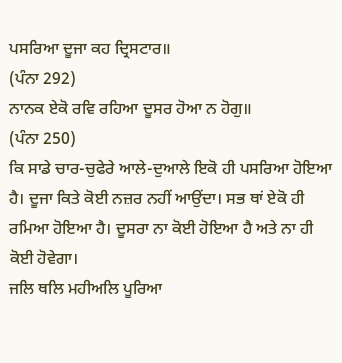ਪਸਰਿਆ ਦੂਜਾ ਕਹ ਦ੍ਰਿਸਟਾਰ॥
(ਪੰਨਾ 292)
ਨਾਨਕ ਏਕੋ ਰਵਿ ਰਹਿਆ ਦੂਸਰ ਹੋਆ ਨ ਹੋਗੁ॥
(ਪੰਨਾ 250)
ਕਿ ਸਾਡੇ ਚਾਰ-ਚੁਫੇਰੇ ਆਲੇ-ਦੁਆਲੇ ਇਕੋ ਹੀ ਪਸਰਿਆ ਹੋਇਆ ਹੈ। ਦੂਜਾ ਕਿਤੇ ਕੋਈ ਨਜ਼ਰ ਨਹੀਂ ਆਉਂਦਾ। ਸਭ ਥਾਂ ਏਕੋ ਹੀ ਰਮਿਆ ਹੋਇਆ ਹੈ। ਦੂਸਰਾ ਨਾ ਕੋਈ ਹੋਇਆ ਹੈ ਅਤੇ ਨਾ ਹੀ ਕੋਈ ਹੋਵੇਗਾ।
ਜਲਿ ਥਲਿ ਮਹੀਅਲਿ ਪੂਰਿਆ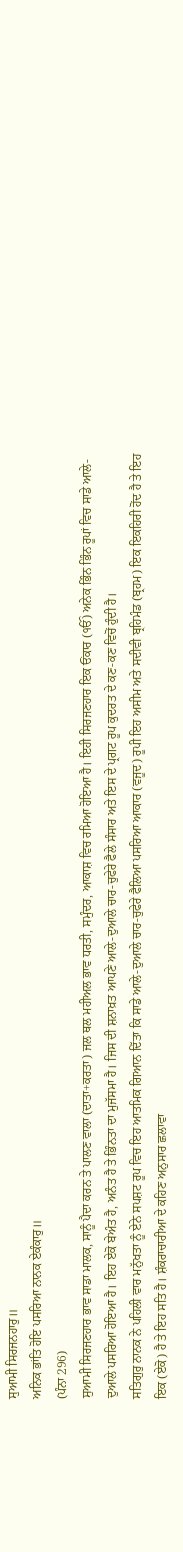ਸੁਆਮੀ ਸਿਰਜਨਹਾਰੁ॥
ਅਨਿਕ ਭਾਂਤਿ ਹੋਇ ਪਸਰਿਆ ਨਾਨਕ ਏਕੰਕਾਰੁ॥
(ਪੰਨਾ 296)
ਸੁਆਮੀ ਸਿਰਜਣਹਾਰ ਭਾਵ ਸਾਡਾ ਮਾਲਕ, ਸਾਨੂੰ ਪੈਦਾ ਕਰਨ ਤੇ ਪਾਲਣ ਵਾਲਾ (ਦਾਤਾ+ਕਰਤਾ) ਜਲ ਥਲ ਮਹੀਅਲ ਭਾਵ ਧਰਤੀ, ਸਮੁੰਦਰ, ਆਕਾਸ਼ ਵਿਚ ਰਮਿਆ ਹੋਇਆ ਹੈ। ਇਹੀ ਸਿਰਜਣਹਾਰ ਇਕ ਓਂਕਾਰ (ੴ) ਅਨੇਕ ਭਿੰਨ ਭਿੰਨ ਰੂਪਾਂ ਵਿਚ ਸਾਡੇ ਆਲੇ-ਦੁਆਲੇ ਪਸਰਿਆ ਹੋਇਆ ਹੈ। ਇਹ ਏਕੋ ਬੇਅੰਤ ਹੈ, ਅਨੰਤ ਹੈ ਤੇ ਭਿੰਨਤਾ ਦਾ ਮੁਜੱਸਮਾ ਹੈ। ਜਿਸ ਦੀ ਸ਼ਨਾਖ਼ਤ ਆਪਣੇ ਆਲੇ-ਦੁਆਲੇ ਚਾਰ-ਚੁਫੇਰੇ ਫੈਲੇ ਸੰਸਾਰ ਅਤੇ ਇਸ ਦੇ ਪ੍ਰਗਟ ਰੂਪ ਕੁਦਰਤ ਦੇ ਕਣ-ਕਣ ਵਿਚੋਂ ਹੁੰਦੀ ਹੈ।
ਸਤਿਗੁਰੁ ਨਾਨਕ ਨੇ ਪਹਿਲੀ ਵਾਰ ਮਨੁੱਖਤਾ ਨੂੰ ਏਨੇ ਸਪਸ਼ਟ ਰੂਪ ਵਿਚ ਇਹ ਆਤਮਿਕ ਗਿਆਨ ਦਿੱਤਾ ਕਿ ਸਾਡੇ ਆਲੇ-ਦੁਆਲੇ ਚਾਰ-ਚੁਫੇਰੇ ਫੈਲਿਆ ਪਸਰਿਆ ਆਕਾਰ (ਵਜੂਦ) ਰੂਪੀ ਇਹ ਅਸੀਮ ਅਤੇ ਸਦੀਵੀ ਬ੍ਰਹਿਮੰਡ (ਬ੍ਰਹਮ) ਇਕ ਇਕਹਿਰੀ ਹੋਂਦ ਹੈ ਤੇ ਇਹ ਇਕ (ਏਕੋ) ਹੈ ਤੇ ਇਹ ਸਤਿ ਹੈ। ਸ਼ੰਕਰਾਚਾਰੀਆ ਦੇ ਕਹਿਣ ਅਨੁਸਾਰ ਛਲਾਵਾ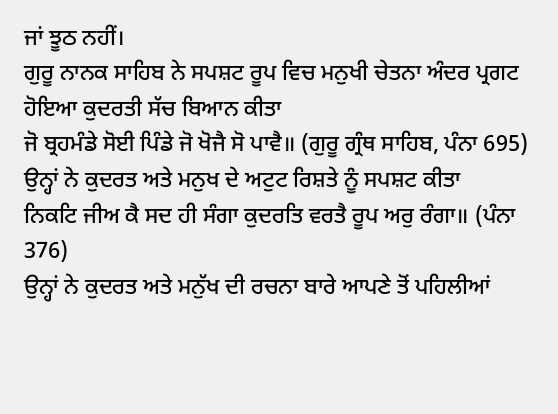ਜਾਂ ਝੂਠ ਨਹੀਂ।
ਗੁਰੂ ਨਾਨਕ ਸਾਹਿਬ ਨੇ ਸਪਸ਼ਟ ਰੂਪ ਵਿਚ ਮਨੁਖੀ ਚੇਤਨਾ ਅੰਦਰ ਪ੍ਰਗਟ ਹੋਇਆ ਕੁਦਰਤੀ ਸੱਚ ਬਿਆਨ ਕੀਤਾ
ਜੋ ਬ੍ਰਹਮੰਡੇ ਸੋਈ ਪਿੰਡੇ ਜੋ ਖੋਜੈ ਸੋ ਪਾਵੈ॥ (ਗੁਰੂ ਗ੍ਰੰਥ ਸਾਹਿਬ, ਪੰਨਾ 695)
ਉਨ੍ਹਾਂ ਨੇ ਕੁਦਰਤ ਅਤੇ ਮਨੁਖ ਦੇ ਅਟੁਟ ਰਿਸ਼ਤੇ ਨੂੰ ਸਪਸ਼ਟ ਕੀਤਾ
ਨਿਕਟਿ ਜੀਅ ਕੈ ਸਦ ਹੀ ਸੰਗਾ ਕੁਦਰਤਿ ਵਰਤੈ ਰੂਪ ਅਰੁ ਰੰਗਾ॥ (ਪੰਨਾ 376)
ਉਨ੍ਹਾਂ ਨੇ ਕੁਦਰਤ ਅਤੇ ਮਨੁੱਖ ਦੀ ਰਚਨਾ ਬਾਰੇ ਆਪਣੇ ਤੋਂ ਪਹਿਲੀਆਂ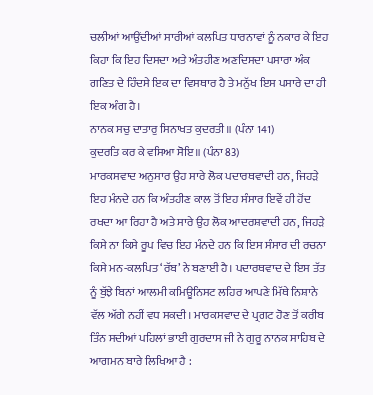ਚਲੀਆਂ ਆਉਂਦੀਆਂ ਸਾਰੀਆਂ ਕਲਪਿਤ ਧਾਰਨਾਵਾਂ ਨੂੰ ਨਕਾਰ ਕੇ ਇਹ ਕਿਹਾ ਕਿ ਇਹ ਦਿਸਦਾ ਅਤੇ ਅੰਤਹੀਣ ਅਣਦਿਸਦਾ ਪਸਾਰਾ ਅੰਕ ਗਣਿਤ ਦੇ ਹਿੰਦਸੇ ਇਕ ਦਾ ਵਿਸਥਾਰ ਹੈ ਤੇ ਮਨੁੱਖ ਇਸ ਪਸਾਰੇ ਦਾ ਹੀ ਇਕ ਅੰਗ ਹੈ।
ਨਾਨਕ ਸਚੁ ਦਾਤਾਰੁ ਸਿਨਾਖਤ ਕੁਦਰਤੀ॥ (ਪੰਨਾ 141)
ਕੁਦਰਤਿ ਕਰ ਕੇ ਵਸਿਆ ਸੋਇ॥ (ਪੰਨਾ 83)
ਮਾਰਕਸਵਾਦ ਅਨੁਸਾਰ ਉਹ ਸਾਰੇ ਲੋਕ ਪਦਾਰਥਵਾਦੀ ਹਨ, ਜਿਹੜੇ ਇਹ ਮੰਨਦੇ ਹਨ ਕਿ ਅੰਤਹੀਣ ਕਾਲ ਤੋਂ ਇਹ ਸੰਸਾਰ ਇਵੇਂ ਹੀ ਹੋਂਦ ਰਖਦਾ ਆ ਰਿਹਾ ਹੈ ਅਤੇ ਸਾਰੇ ਉਹ ਲੋਕ ਆਦਰਸ਼ਵਾਦੀ ਹਨ, ਜਿਹੜੇ ਕਿਸੇ ਨਾ ਕਿਸੇ ਰੂਪ ਵਿਚ ਇਹ ਮੰਨਦੇ ਹਨ ਕਿ ਇਸ ਸੰਸਾਰ ਦੀ ਰਚਨਾ ਕਿਸੇ ਮਨ-ਕਲਪਿਤ ‘ਰੱਬ’ ਨੇ ਬਣਾਈ ਹੈ। ਪਦਾਰਥਵਾਦ ਦੇ ਇਸ ਤੱਤ ਨੂੰ ਬੁੱਝੇ ਬਿਨਾਂ ਆਲਮੀ ਕਮਿਊਨਿਸਟ ਲਹਿਰ ਆਪਣੇ ਮਿੱਥੇ ਨਿਸ਼ਾਨੇ ਵੱਲ ਅੱਗੇ ਨਹੀਂ ਵਧ ਸਕਦੀ। ਮਾਰਕਸਵਾਦ ਦੇ ਪ੍ਰਗਟ ਹੋਣ ਤੋਂ ਕਰੀਬ ਤਿੰਨ ਸਦੀਆਂ ਪਹਿਲਾਂ ਭਾਈ ਗੁਰਦਾਸ ਜੀ ਨੇ ਗੁਰੂ ਨਾਨਕ ਸਾਹਿਬ ਦੇ ਆਗਮਨ ਬਾਰੇ ਲਿਖਿਆ ਹੈ :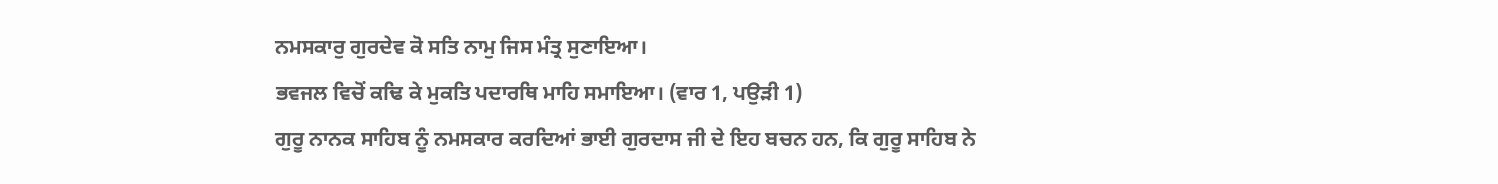ਨਮਸਕਾਰੁ ਗੁਰਦੇਵ ਕੋ ਸਤਿ ਨਾਮੁ ਜਿਸ ਮੰਤ੍ਰ ਸੁਣਾਇਆ।
ਭਵਜਲ ਵਿਚੋਂ ਕਢਿ ਕੇ ਮੁਕਤਿ ਪਦਾਰਥਿ ਮਾਹਿ ਸਮਾਇਆ। (ਵਾਰ 1, ਪਉੜੀ 1)
ਗੁਰੂ ਨਾਨਕ ਸਾਹਿਬ ਨੂੰ ਨਮਸਕਾਰ ਕਰਦਿਆਂ ਭਾਈ ਗੁਰਦਾਸ ਜੀ ਦੇ ਇਹ ਬਚਨ ਹਨ, ਕਿ ਗੁਰੂ ਸਾਹਿਬ ਨੇ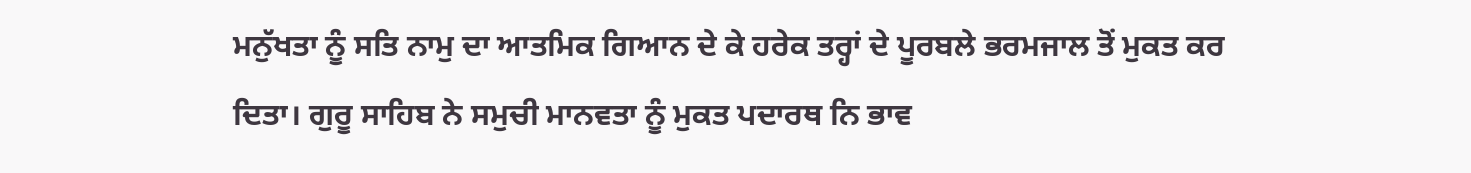ਮਨੁੱਖਤਾ ਨੂੰ ਸਤਿ ਨਾਮੁ ਦਾ ਆਤਮਿਕ ਗਿਆਨ ਦੇ ਕੇ ਹਰੇਕ ਤਰ੍ਹਾਂ ਦੇ ਪੂਰਬਲੇ ਭਰਮਜਾਲ ਤੋਂ ਮੁਕਤ ਕਰ ਦਿਤਾ। ਗੁਰੂ ਸਾਹਿਬ ਨੇ ਸਮੁਚੀ ਮਾਨਵਤਾ ਨੂੰ ਮੁਕਤ ਪਦਾਰਥ ਨਿ ਭਾਵ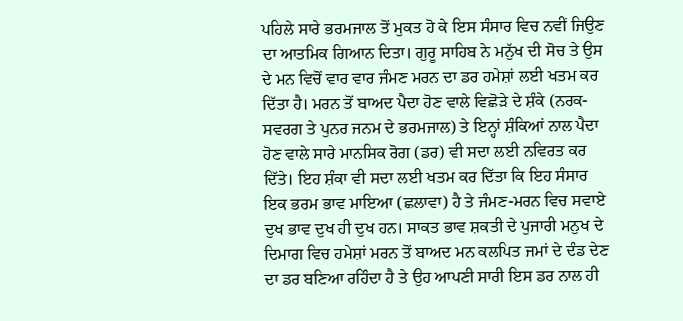ਪਹਿਲੇ ਸਾਰੇ ਭਰਮਜਾਲ ਤੋਂ ਮੁਕਤ ਹੋ ਕੇ ਇਸ ਸੰਸਾਰ ਵਿਚ ਨਵੀਂ ਜਿਉਣ ਦਾ ਆਤਮਿਕ ਗਿਆਨ ਦਿਤਾ। ਗੁਰੂ ਸਾਹਿਬ ਨੇ ਮਨੁੱਖ ਦੀ ਸੋਚ ਤੇ ਉਸ ਦੇ ਮਨ ਵਿਚੋਂ ਵਾਰ ਵਾਰ ਜੰਮਣ ਮਰਨ ਦਾ ਡਰ ਹਮੇਸ਼ਾਂ ਲਈ ਖਤਮ ਕਰ ਦਿੱਤਾ ਹੈ। ਮਰਨ ਤੋਂ ਬਾਅਦ ਪੈਦਾ ਹੋਣ ਵਾਲੇ ਵਿਛੋੜੇ ਦੇ ਸ਼ੰਕੇ (ਨਰਕ-ਸਵਰਗ ਤੇ ਪੁਨਰ ਜਨਮ ਦੇ ਭਰਮਜਾਲ) ਤੇ ਇਨ੍ਹਾਂ ਸ਼ੰਕਿਆਂ ਨਾਲ ਪੈਦਾ ਹੋਣ ਵਾਲੇ ਸਾਰੇ ਮਾਨਸਿਕ ਰੋਗ (ਡਰ) ਵੀ ਸਦਾ ਲਈ ਨਵਿਰਤ ਕਰ ਦਿੱਤੇ। ਇਹ ਸ਼ੰਕਾ ਵੀ ਸਦਾ ਲਈ ਖਤਮ ਕਰ ਦਿੱਤਾ ਕਿ ਇਹ ਸੰਸਾਰ ਇਕ ਭਰਮ ਭਾਵ ਮਾਇਆ (ਛਲਾਵਾ) ਹੈ ਤੇ ਜੰਮਣ-ਮਰਨ ਵਿਚ ਸਵਾਏ ਦੁਖ ਭਾਵ ਦੁਖ ਹੀ ਦੁਖ ਹਨ। ਸਾਕਤ ਭਾਵ ਸ਼ਕਤੀ ਦੇ ਪੁਜਾਰੀ ਮਨੁਖ ਦੇ ਦਿਮਾਗ ਵਿਚ ਹਮੇਸ਼ਾਂ ਮਰਨ ਤੋਂ ਬਾਅਦ ਮਨ ਕਲਪਿਤ ਜਮਾਂ ਦੇ ਦੰਡ ਦੇਣ ਦਾ ਡਰ ਬਣਿਆ ਰਹਿੰਦਾ ਹੈ ਤੇ ਉਹ ਆਪਣੀ ਸਾਰੀ ਇਸ ਡਰ ਨਾਲ ਹੀ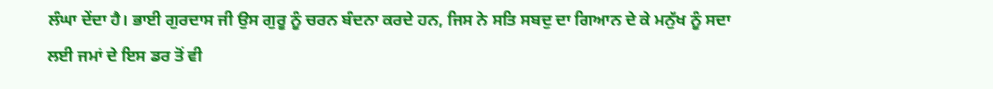ਲੰਘਾ ਦੇਂਦਾ ਹੈ। ਭਾਈ ਗੁਰਦਾਸ ਜੀ ਉਸ ਗੁਰੂ ਨੂੰ ਚਰਨ ਬੰਦਨਾ ਕਰਦੇ ਹਨ, ਜਿਸ ਨੇ ਸਤਿ ਸਬਦੁ ਦਾ ਗਿਆਨ ਦੇ ਕੇ ਮਨੁੱਖ ਨੂੰ ਸਦਾ ਲਈ ਜਮਾਂ ਦੇ ਇਸ ਡਰ ਤੋਂ ਵੀ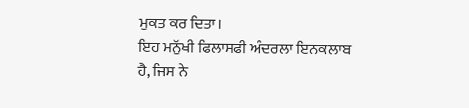ਮੁਕਤ ਕਰ ਦਿਤਾ।
ਇਹ ਮਨੁੱਖੀ ਫਿਲਾਸਫੀ ਅੰਦਰਲਾ ਇਨਕਲਾਬ ਹੈ, ਜਿਸ ਨੇ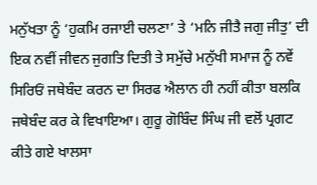ਮਨੁੱਖਤਾ ਨੂੰ ‘ਹੁਕਮਿ ਰਜਾਈ ਚਲਣਾ’ ਤੇ ‘ਮਨਿ ਜੀਤੈ ਜਗੁ ਜੀਤੁ’ ਦੀ ਇਕ ਨਵੀਂ ਜੀਵਨ ਜੁਗਤਿ ਦਿਤੀ ਤੇ ਸਮੁੱਚੇ ਮਨੁੱਖੀ ਸਮਾਜ ਨੂੰ ਨਵੇਂ ਸਿਰਿਓਂ ਜਥੇਬੰਦ ਕਰਨ ਦਾ ਸਿਰਫ ਐਲਾਨ ਹੀ ਨਹੀਂ ਕੀਤਾ ਬਲਕਿ ਜਥੇਬੰਦ ਕਰ ਕੇ ਵਿਖਾਇਆ। ਗੁਰੂ ਗੋਬਿੰਦ ਸਿੰਘ ਜੀ ਵਲੋਂ ਪ੍ਰਗਟ ਕੀਤੇ ਗਏ ਖਾਲਸਾ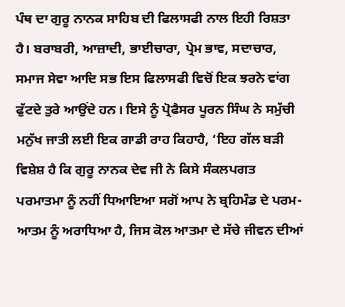ਪੰਥ ਦਾ ਗੁਰੂ ਨਾਨਕ ਸਾਹਿਬ ਦੀ ਫਿਲਾਸਫੀ ਨਾਲ ਇਹੀ ਰਿਸ਼ਤਾ ਹੈ। ਬਰਾਬਰੀ, ਆਜ਼ਾਦੀ, ਭਾਈਚਾਰਾ, ਪ੍ਰੇਮ ਭਾਵ, ਸਦਾਚਾਰ, ਸਮਾਜ ਸੇਵਾ ਆਦਿ ਸਭ ਇਸ ਫਿਲਾਸਫੀ ਵਿਚੋਂ ਇਕ ਝਰਨੇ ਵਾਂਗ ਫੁੱਟਦੇ ਤੁਰੇ ਆਉਂਦੇ ਹਨ। ਇਸੇ ਨੂੰ ਪ੍ਰੋਫੈਸਰ ਪੂਰਨ ਸਿੰਘ ਨੇ ਸਮੁੱਚੀ ਮਨੁੱਖ ਜਾਤੀ ਲਈ ਇਕ ਗਾਡੀ ਰਾਹ ਕਿਹਾਹੈ, ‘ਇਹ ਗੱਲ ਬੜੀ ਵਿਸ਼ੇਸ਼ ਹੈ ਕਿ ਗੁਰੂ ਨਾਨਕ ਦੇਵ ਜੀ ਨੇ ਕਿਸੇ ਸੰਕਲਪਗਤ ਪਰਮਾਤਮਾ ਨੂੰ ਨਹੀਂ ਧਿਆਇਆ ਸਗੋਂ ਆਪ ਨੇ ਬ੍ਰਹਿਮੰਡ ਦੇ ਪਰਮ-ਆਤਮ ਨੂੰ ਅਰਾਧਿਆ ਹੈ, ਜਿਸ ਕੋਲ ਆਤਮਾ ਦੇ ਸੱਚੇ ਜੀਵਨ ਦੀਆਂ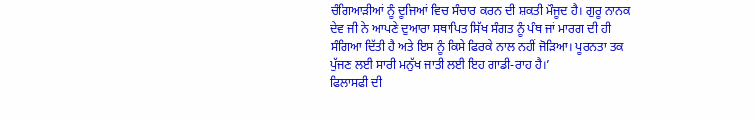ਚੰਗਿਆੜੀਆਂ ਨੂੰ ਦੂਜਿਆਂ ਵਿਚ ਸੰਚਾਰ ਕਰਨ ਦੀ ਸ਼ਕਤੀ ਮੌਜੂਦ ਹੈ। ਗੁਰੂ ਨਾਨਕ ਦੇਵ ਜੀ ਨੇ ਆਪਣੇ ਦੁਆਰਾ ਸਥਾਪਿਤ ਸਿੱਖ ਸੰਗਤ ਨੂੰ ਪੰਥ ਜਾਂ ਮਾਰਗ ਦੀ ਹੀ ਸੰਗਿਆ ਦਿੱਤੀ ਹੈ ਅਤੇ ਇਸ ਨੂੰ ਕਿਸੇ ਫਿਰਕੇ ਨਾਲ ਨਹੀਂ ਜੋੜਿਆ। ਪੂਰਨਤਾ ਤਕ ਪੁੱਜਣ ਲਈ ਸਾਰੀ ਮਨੁੱਖ ਜਾਤੀ ਲਈ ਇਹ ਗਾਡੀ-ਰਾਹ ਹੈ।’
ਫਿਲਾਸਫੀ ਦੀ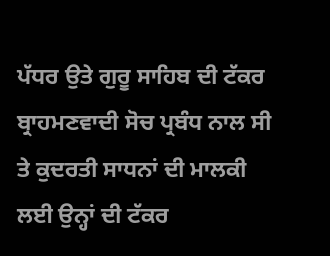ਪੱਧਰ ਉਤੇ ਗੁਰੂ ਸਾਹਿਬ ਦੀ ਟੱਕਰ ਬ੍ਰਾਹਮਣਵਾਦੀ ਸੋਚ ਪ੍ਰਬੰਧ ਨਾਲ ਸੀ ਤੇ ਕੁਦਰਤੀ ਸਾਧਨਾਂ ਦੀ ਮਾਲਕੀ ਲਈ ਉਨ੍ਹਾਂ ਦੀ ਟੱਕਰ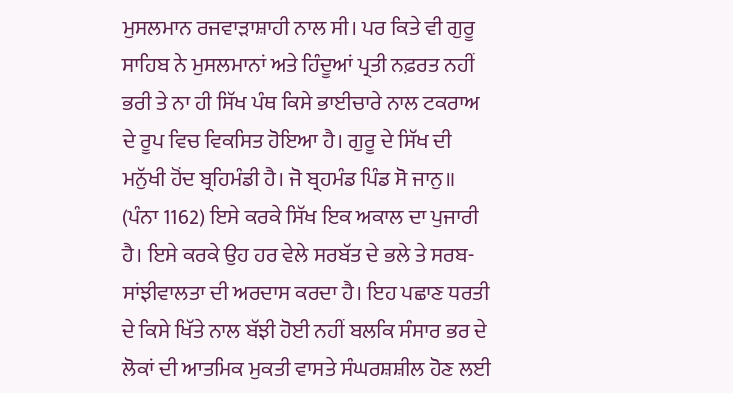ਮੁਸਲਮਾਨ ਰਜਵਾੜਾਸ਼ਾਹੀ ਨਾਲ ਸੀ। ਪਰ ਕਿਤੇ ਵੀ ਗੁਰੂ ਸਾਹਿਬ ਨੇ ਮੁਸਲਮਾਨਾਂ ਅਤੇ ਹਿੰਦੂਆਂ ਪ੍ਰਤੀ ਨਫ਼ਰਤ ਨਹੀਂ ਭਰੀ ਤੇ ਨਾ ਹੀ ਸਿੱਖ ਪੰਥ ਕਿਸੇ ਭਾਈਚਾਰੇ ਨਾਲ ਟਕਰਾਅ ਦੇ ਰੂਪ ਵਿਚ ਵਿਕਸਿਤ ਹੋਇਆ ਹੈ। ਗੁਰੂ ਦੇ ਸਿੱਖ ਦੀ ਮਨੁੱਖੀ ਹੋਂਦ ਬ੍ਰਹਿਮੰਡੀ ਹੈ। ਜੋ ਬ੍ਰਹਮੰਡ ਪਿੰਡ ਸੋ ਜਾਨੁ॥ (ਪੰਨਾ 1162) ਇਸੇ ਕਰਕੇ ਸਿੱਖ ਇਕ ਅਕਾਲ ਦਾ ਪੁਜਾਰੀ ਹੈ। ਇਸੇ ਕਰਕੇ ਉਹ ਹਰ ਵੇਲੇ ਸਰਬੱਤ ਦੇ ਭਲੇ ਤੇ ਸਰਬ-ਸਾਂਝੀਵਾਲਤਾ ਦੀ ਅਰਦਾਸ ਕਰਦਾ ਹੈ। ਇਹ ਪਛਾਣ ਧਰਤੀ ਦੇ ਕਿਸੇ ਖਿੱਤੇ ਨਾਲ ਬੱਝੀ ਹੋਈ ਨਹੀਂ ਬਲਕਿ ਸੰਸਾਰ ਭਰ ਦੇ ਲੋਕਾਂ ਦੀ ਆਤਮਿਕ ਮੁਕਤੀ ਵਾਸਤੇ ਸੰਘਰਸ਼ਸ਼ੀਲ ਹੋਣ ਲਈ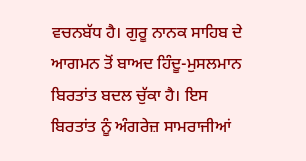ਵਚਨਬੱਧ ਹੈ। ਗੁਰੂ ਨਾਨਕ ਸਾਹਿਬ ਦੇ ਆਗਮਨ ਤੋਂ ਬਾਅਦ ਹਿੰਦੂ-ਮੁਸਲਮਾਨ ਬਿਰਤਾਂਤ ਬਦਲ ਚੁੱਕਾ ਹੈ। ਇਸ ਬਿਰਤਾਂਤ ਨੂੰ ਅੰਗਰੇਜ਼ ਸਾਮਰਾਜੀਆਂ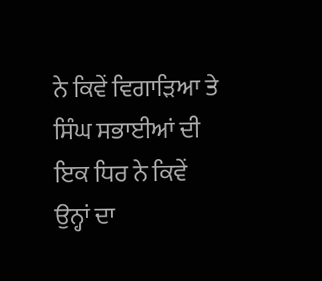ਨੇ ਕਿਵੇਂ ਵਿਗਾੜਿਆ ਤੇ ਸਿੰਘ ਸਭਾਈਆਂ ਦੀ ਇਕ ਧਿਰ ਨੇ ਕਿਵੇਂ ਉਨ੍ਹਾਂ ਦਾ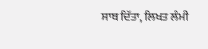ਸਾਥ ਦਿੱਤਾ, ਲਿਖਤ ਲੰਮੀ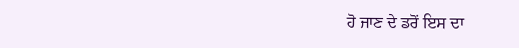ਹੋ ਜਾਣ ਦੇ ਡਰੋਂ ਇਸ ਦਾ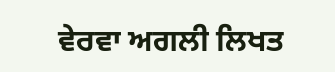ਵੇਰਵਾ ਅਗਲੀ ਲਿਖਤ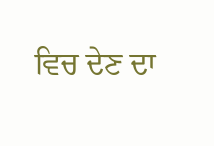ਵਿਚ ਦੇਣ ਦਾ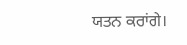ਯਤਨ ਕਰਾਂਗੇ।